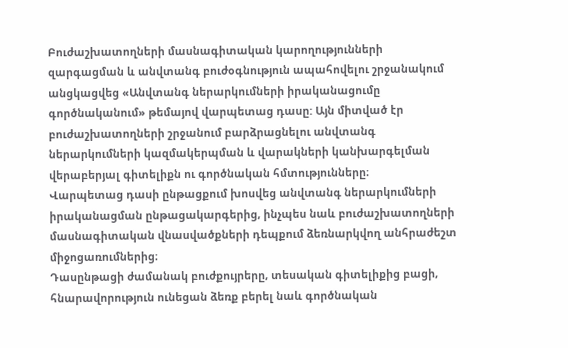Բուժաշխատողների մասնագիտական կարողությունների զարգացման և անվտանգ բուժօգնություն ապահովելու շրջանակում անցկացվեց «Անվտանգ ներարկումների իրականացումը գործնականում» թեմայով վարպետաց դասը: Այն միտված էր բուժաշխատողների շրջանում բարձրացնելու անվտանգ ներարկումների կազմակերպման և վարակների կանխարգելման վերաբերյալ գիտելիքն ու գործնական հմտությունները։
Վարպետաց դասի ընթացքում խոսվեց անվտանգ ներարկումների իրականացման ընթացակարգերից, ինչպես նաև բուժաշխատողների մասնագիտական վնասվածքների դեպքում ձեռնարկվող անհրաժեշտ միջոցառումներից։
Դասընթացի ժամանակ բուժքույրերը, տեսական գիտելիքից բացի, հնարավորություն ունեցան ձեռք բերել նաև գործնական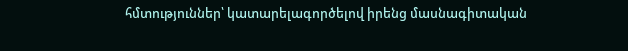հմտություններ՝ կատարելագործելով իրենց մասնագիտական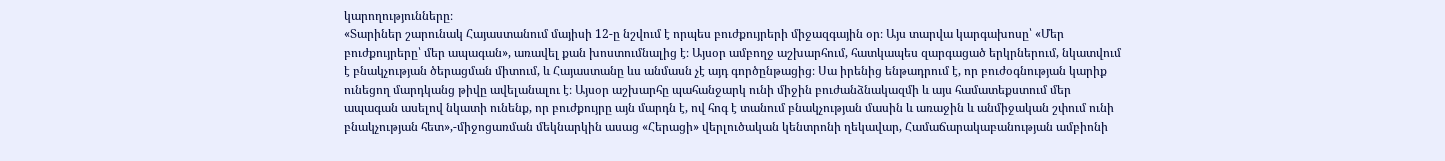կարողությունները։
«Տարիներ շարունակ Հայաստանում մայիսի 12-ը նշվում է որպես բուժքույրերի միջազգային օր։ Այս տարվա կարգախոսը՝ «Մեր բուժքույրերը՝ մեր ապագան», առավել քան խոստումնալից է։ Այսօր ամբողջ աշխարհում, հատկապես զարգացած երկրներում, նկատվում է բնակչության ծերացման միտում, և Հայաստանը ևս անմասն չէ այդ գործընթացից։ Սա իրենից ենթադրում է, որ բուժօգնության կարիք ունեցող մարդկանց թիվը ավելանալու է։ Այսօր աշխարհը պահանջարկ ունի միջին բուժանձնակազմի և այս համատեքստում մեր ապագան ասելով նկատի ունենք, որ բուժքույրը այն մարդն է, ով հոգ է տանում բնակչության մասին և առաջին և անմիջական շփում ունի բնակչության հետ»,-միջոցառման մեկնարկին ասաց «Հերացի» վերլուծական կենտրոնի ղեկավար, Համաճարակաբանության ամբիոնի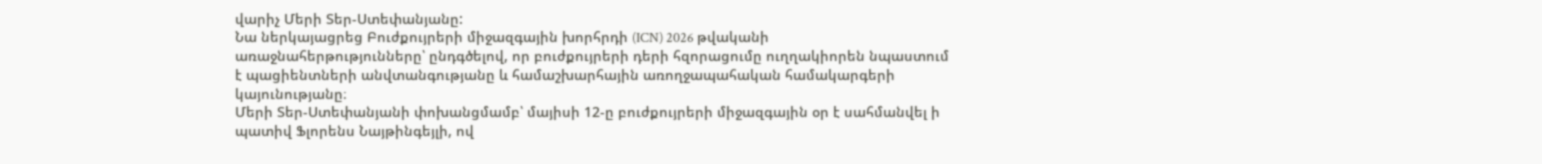վարիչ Մերի Տեր-Ստեփանյանը:
Նա ներկայացրեց Բուժքույրերի միջազգային խորհրդի (ICN) 2026 թվականի առաջնահերթությունները՝ ընդգծելով, որ բուժքույրերի դերի հզորացումը ուղղակիորեն նպաստում է պացիենտների անվտանգությանը և համաշխարհային առողջապահական համակարգերի կայունությանը։
Մերի Տեր-Ստեփանյանի փոխանցմամբ՝ մայիսի 12-ը բուժքույրերի միջազգային օր է սահմանվել ի պատիվ Ֆլորենս Նայթինգեյլի, ով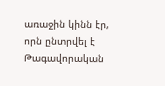առաջին կինն էր, որն ընտրվել է Թագավորական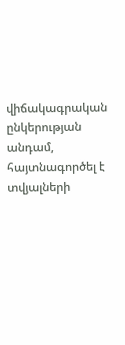վիճակագրական ընկերության անդամ, հայտնագործել է տվյալների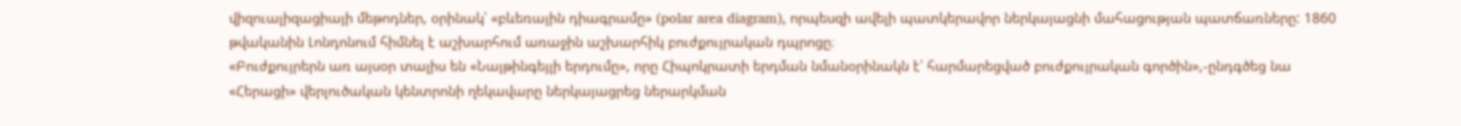վիզուալիզացիայի մեթոդներ, օրինակ՝ «բևեռային դիագրամը» (polar area diagram), որպեսզի ավելի պատկերավոր ներկայացնի մահացության պատճառները: 1860 թվականին Լոնդոնում հիմնել է աշխարհում առաջին աշխարհիկ բուժքույրական դպրոցը։
«Բուժքույրերն առ այսօր տալիս են «Նայթինգեյլի երդումը», որը Հիպոկրատի երդման նմանօրինակն է՝ հարմարեցված բուժքույրական գործին»,-ընդգծեց նա
«Հերացի» վերլուծական կենտրոնի ղեկավարը ներկայացրեց ներարկման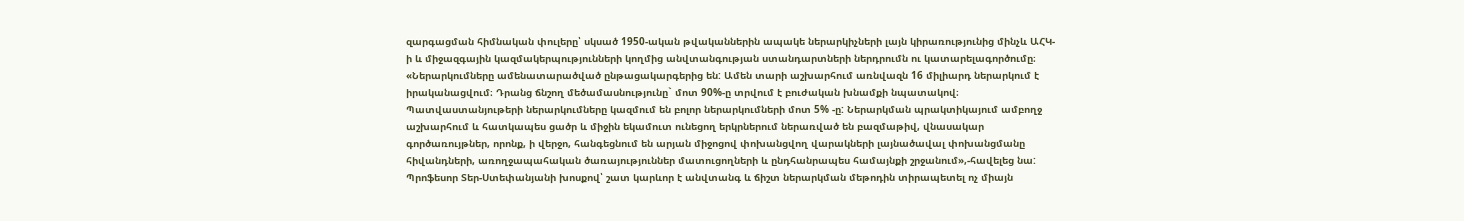զարգացման հիմնական փուլերը՝ սկսած 1950-ական թվականներին ապակե ներարկիչների լայն կիրառությունից մինչև ԱՀԿ-ի և միջազգային կազմակերպությունների կողմից անվտանգության ստանդարտների ներդրումն ու կատարելագործումը։
«Ներարկումները ամենատարածված ընթացակարգերից են: Ամեն տարի աշխարհում առնվազն 16 միլիարդ ներարկում է իրականացվում։ Դրանց ճնշող մեծամասնությունը` մոտ 90%-ը տրվում է բուժական խնամքի նպատակով։ Պատվաստանյութերի ներարկումները կազմում են բոլոր ներարկումների մոտ 5% -ը: Ներարկման պրակտիկայում ամբողջ աշխարհում և հատկապես ցածր և միջին եկամուտ ունեցող երկրներում ներառված են բազմաթիվ, վնասակար գործառույթներ, որոնք, ի վերջո, հանգեցնում են արյան միջոցով փոխանցվող վարակների լայնածավալ փոխանցմանը հիվանդների, առողջապահական ծառայություններ մատուցողների և ընդհանրապես համայնքի շրջանում»,-հավելեց նա:
Պրոֆեսոր Տեր-Ստեփանյանի խոսքով՝ շատ կարևոր է անվտանգ և ճիշտ ներարկման մեթոդին տիրապետել ոչ միայն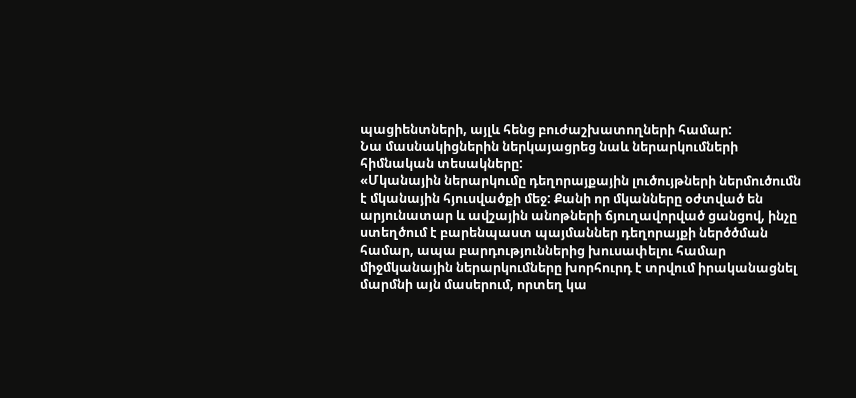պացիենտների, այլև հենց բուժաշխատողների համար:
Նա մասնակիցներին ներկայացրեց նաև ներարկումների հիմնական տեսակները:
«Մկանային ներարկումը դեղորայքային լուծույթների ներմուծումն է մկանային հյուսվածքի մեջ: Քանի որ մկանները օժտված են արյունատար և ավշային անոթների ճյուղավորված ցանցով, ինչը ստեղծում է բարենպաստ պայմաններ դեղորայքի ներծծման համար, ապա բարդություններից խուսափելու համար միջմկանային ներարկումները խորհուրդ է տրվում իրականացնել մարմնի այն մասերում, որտեղ կա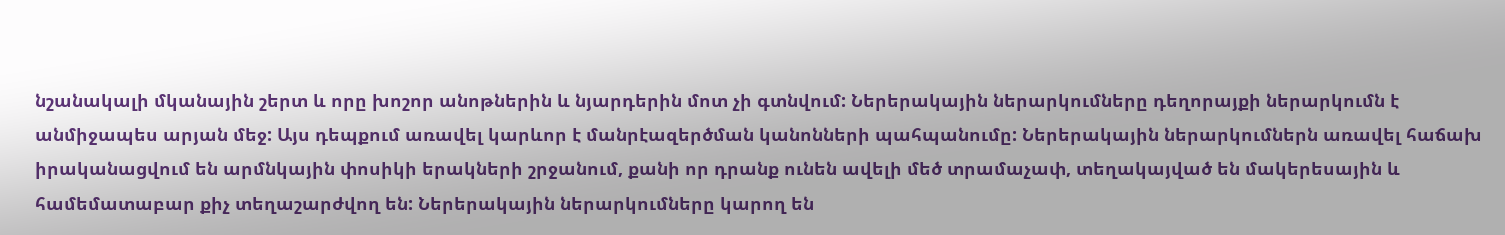նշանակալի մկանային շերտ և որը խոշոր անոթներին և նյարդերին մոտ չի գտնվում: Ներերակային ներարկումները դեղորայքի ներարկումն է անմիջապես արյան մեջ: Այս դեպքում առավել կարևոր է մանրէազերծման կանոնների պահպանումը: Ներերակային ներարկումներն առավել հաճախ իրականացվում են արմնկային փոսիկի երակների շրջանում, քանի որ դրանք ունեն ավելի մեծ տրամաչափ, տեղակայված են մակերեսային և համեմատաբար քիչ տեղաշարժվող են: Ներերակային ներարկումները կարող են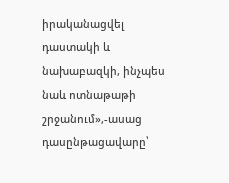իրականացվել դաստակի և նախաբազկի, ինչպես նաև ոտնաթաթի շրջանում»,-ասաց դասընթացավարը՝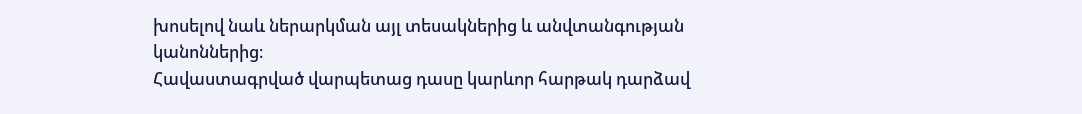խոսելով նաև ներարկման այլ տեսակներից և անվտանգության կանոններից։
Հավաստագրված վարպետաց դասը կարևոր հարթակ դարձավ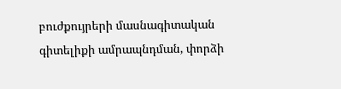բուժքույրերի մասնագիտական գիտելիքի ամրապնդման, փորձի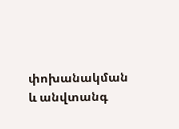փոխանակման և անվտանգ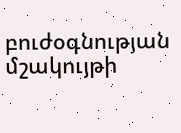բուժօգնության մշակույթի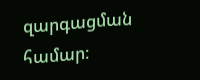զարգացման համար։